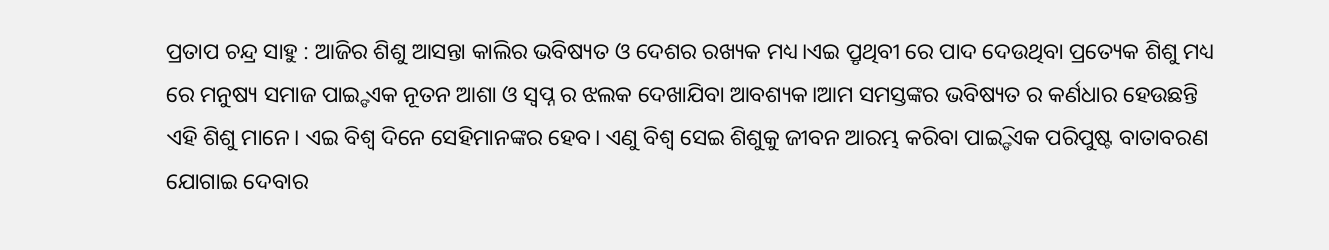ପ୍ରତାପ ଚନ୍ଦ୍ର ସାହୁ : ଆଜିର ଶିଶୁ ଆସନ୍ତା କାଲିର ଭବିଷ୍ୟତ ଓ ଦେଶର ରଖ୍ୟକ ମଧ୍ୟ।ଏଇ ପ୍ରୃଥିବୀ ରେ ପାଦ ଦେଉଥିବା ପ୍ରତ୍ୟେକ ଶିଶୁ ମଧ୍ୟ ରେ ମନୁଷ୍ୟ ସମାଜ ପାଇ୍ଙ ଏକ ନୂତନ ଆଶା ଓ ସ୍ଵପ୍ନ ର ଝଲକ ଦେଖାଯିବା ଆବଶ୍ୟକ।ଆମ ସମସ୍ତଙ୍କର ଭବିଷ୍ୟତ ର କର୍ଣଧାର ହେଉଛନ୍ତି ଏହି ଶିଶୁ ମାନେ। ଏଇ ବିଶ୍ଵ ଦିନେ ସେହିମାନଙ୍କର ହେବ। ଏଣୁ ବିଶ୍ଵ ସେଇ ଶିଶୁକୁ ଜୀବନ ଆରମ୍ଭ କରିବା ପାଇ୍ଙି ଏକ ପରିପୁଷ୍ଟ ବାତାବରଣ ଯୋଗାଇ ଦେବାର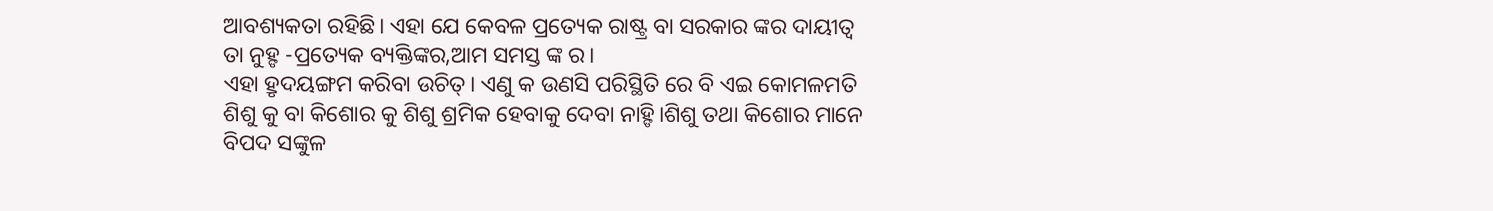ଆବଶ୍ୟକତା ରହିଛି। ଏହା ଯେ କେବଳ ପ୍ରତ୍ୟେକ ରାଷ୍ଟ୍ର ବା ସରକାର ଙ୍କର ଦାୟୀତ୍ଵ ତା ନୁହ୍ଙ -ପ୍ରତ୍ୟେକ ବ୍ୟକ୍ତିଙ୍କର,ଆମ ସମସ୍ତ ଙ୍କ ର।
ଏହା ହ୍ରୃଦୟଙ୍ଗମ କରିବା ଉଚିତ୍। ଏଣୁ କ ଉଣସି ପରିସ୍ଥିତି ରେ ବି ଏଇ କୋମଳମତି ଶିଶୁ କୁ ବା କିଶୋର କୁ ଶିଶୁ ଶ୍ରମିକ ହେବାକୁ ଦେବା ନାହ୍ଙି।ଶିଶୁ ତଥା କିଶୋର ମାନେ ବିପଦ ସଙ୍କୁଳ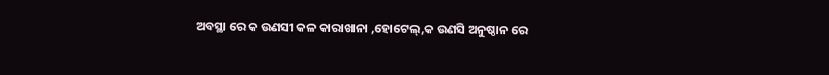ଅବସ୍ଥା ରେ କ ଉଣସୀ କଳ କାରାଖାନା ,ହୋଟେଲ୍,କ ଉଣସି ଅନୁଷ୍ଠାନ ରେ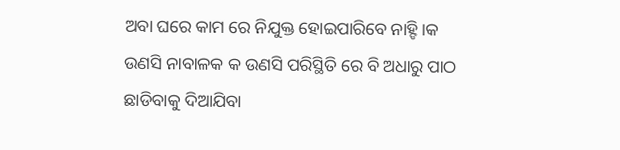ଅବା ଘରେ କାମ ରେ ନିଯୁକ୍ତ ହୋଇପାରିବେ ନାହ୍ଙି।କ ଉଣସି ନାବାଳକ କ ଉଣସି ପରିସ୍ଥିତି ରେ ବି ଅଧାରୁ ପାଠ ଛାଡିବାକୁ ଦିଆଯିବା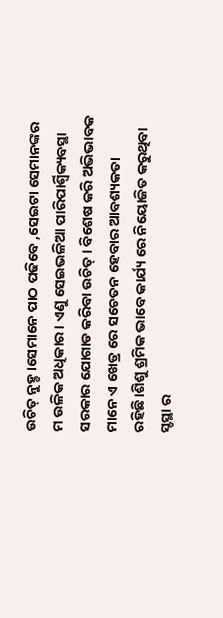ଉଚିତ୍ ନୁହ୍ଙ।ସେମାନେ ପାଠ ପଢିବେ ,ସେଇଟା ସେମାନଙ୍କର ମ ଉଳିକ ଅଧିକାର। ଏଣୁ ସେଇଭଳିଆ ପାରିପାର୍ଶ୍ଵିକ୍ୟବସ୍ଥା ସରକାର ଯୋଗାଡ କରିବା ଉଚିତ୍। ବିଶେଷ କରି ଅଭିଭାବକ ମାନେ ଏ ଖେତ୍ର ରେ ସଚେତନ ହେବାର ଆବଶ୍ୟକତା ରହିଛି।ଶିଶୁ ଶ୍ରମିକ ଭାବେ କାର୍ଯ୍ୟ ରେ ନିୟୋଜିତ କରୁଥିବା ସ୍ଙସ୍ଥା ର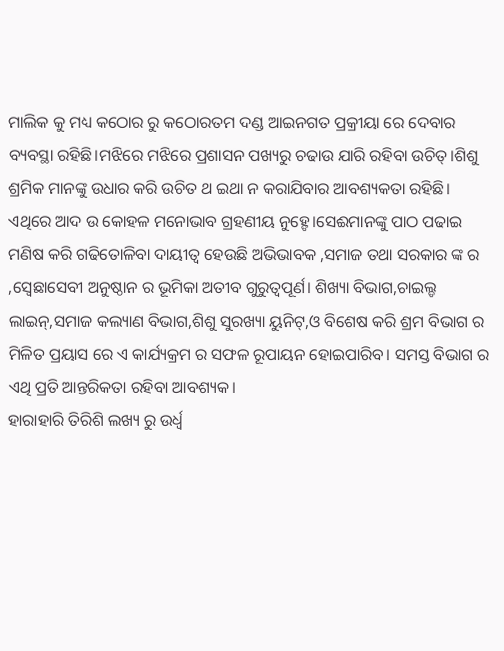ମାଲିକ କୁ ମଧ୍ୟ କଠୋର ରୁ କଠୋରତମ ଦଣ୍ଡ ଆଇନଗତ ପ୍ରକ୍ରୀୟା ରେ ଦେବାର ବ୍ୟବସ୍ଥା ରହିଛି।ମଝିରେ ମଝିରେ ପ୍ରଶାସନ ପଖ୍ୟରୁ ଚଢାଉ ଯାରି ରହିବା ଉଚିତ୍।ଶିଶୁ ଶ୍ରମିକ ମାନଙ୍କୁ ଉଧାର କରି ଉଚିତ ଥ ଇଥା ନ କରାଯିବାର ଆବଶ୍ୟକତା ରହିଛି।
ଏଥିରେ ଆଦ ଉ କୋହଳ ମନୋଭାବ ଗ୍ରହଣୀୟ ନୁହ୍ଙେ।ସେଈମାନଙ୍କୁ ପାଠ ପଢାଇ ମଣିଷ କରି ଗଢିତୋଳିବା ଦାୟୀତ୍ଵ ହେଉଛି ଅଭିଭାବକ ,ସମାଜ ତଥା ସରକାର ଙ୍କ ର ,ସ୍ଵେଛାସେବୀ ଅନୁଷ୍ଠାନ ର ଭୂମିକା ଅତୀବ ଗୁରୁତ୍ଵପୂର୍ଣ। ଶିଖ୍ୟା ବିଭାଗ,ଚାଇଲ୍ଡ ଲାଇନ୍,ସମାଜ କଲ୍ୟାଣ ବିଭାଗ,ଶିଶୁ ସୁରଖ୍ୟା ୟୁନିଟ୍,ଓ ବିଶେଷ କରି ଶ୍ରମ ବିଭାଗ ର ମିଳିତ ପ୍ରୟାସ ରେ ଏ କାର୍ଯ୍ୟକ୍ରମ ର ସଫଳ ରୂପାୟନ ହୋଇପାରିବ। ସମସ୍ତ ବିଭାଗ ର ଏଥି ପ୍ରତି ଆନ୍ତରିକତା ରହିବା ଆବଶ୍ୟକ।
ହାରାହାରି ତିରିଶି ଲଖ୍ୟ ରୁ ଉର୍ଧ୍ଵ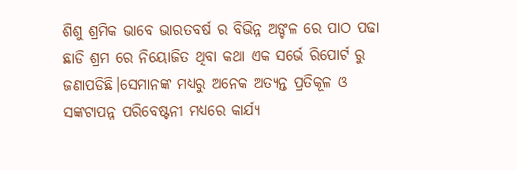ଶିଶୁ ଶ୍ରମିକ ଭାବେ ଭାରତବର୍ଷ ର ବିଭିନ୍ନ ଅଙ୍ଚଳ ରେ ପାଠ ପଢା ଛାଡି ଶ୍ରମ ରେ ନିୟୋଜିତ ଥିବା କଥା ଏକ ସର୍ଭେ ରିପୋର୍ଟ ରୁ ଜଣାପଡିଛି।ସେମାନଙ୍କ ମଧ୍ୟରୁ ଅନେକ ଅତ୍ୟନ୍ତ ପ୍ରତିକୂଳ ଓ ସଙ୍କଟାପନ୍ନ ପରିବେଷ୍ଟନୀ ମଧ୍ୟରେ କାର୍ଯ୍ୟ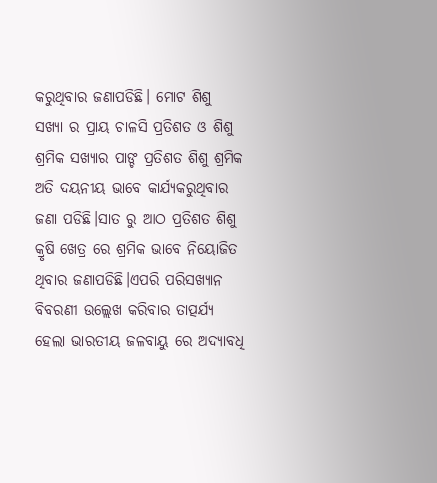କରୁଥିବାର ଜଣାପଡିଛି। ମୋଟ ଶିଶୁ ସଖ୍ୟା ର ପ୍ରାୟ ଚାଳସି ପ୍ରତିଶତ ଓ ଶିଶୁ ଶ୍ରମିକ ସଖ୍ୟାର ପାଙ୍ଚ ପ୍ରତିଶତ ଶିଶୁ ଶ୍ରମିକ ଅତି ଦୟନୀୟ ଭାବେ କାର୍ଯ୍ୟକରୁଥିବାର ଜଣା ପଡିଛି।ସାତ ରୁ ଆଠ ପ୍ରତିଶତ ଶିଶୁ କ୍ରୃଷି ଖେତ୍ର ରେ ଶ୍ରମିକ ଭାବେ ନିୟୋଜିତ ଥିବାର ଜଣାପଡିଛି।ଏପରି ପରିସଖ୍ୟାନ ବିବରଣୀ ଉଲ୍ଲେଖ କରିବାର ତାତ୍ପର୍ଯ୍ୟ ହେଲା ଭାରତୀୟ ଜଳବାୟୁ ରେ ଅଦ୍ୟାବଧି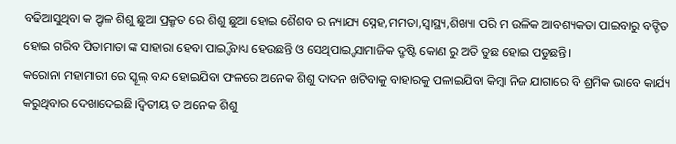ବଢିଆସୁଥିବା କ ଅ୍ଙଳ ଶିଶୁ ଛୁଆ ପ୍ରକ୍ରୃତ ରେ ଶିଶୁ ଛୁଆ ହୋଇ ଶୈଶବ ର ନ୍ୟାଯ୍ୟ ସ୍ନେହ,ମମତା,ସ୍ଵାସ୍ଥ୍ୟ,ଶିଖ୍ୟା ପରି ମ ଉଳିକ ଆବଶ୍ୟକତା ପାଇବାରୁ ବଙ୍ଚିତ ହୋଇ ଗରିବ ପିତାମାତା ଙ୍କ ସାହାରା ହେବା ପାଇ୍ଙି ବାଧ୍ୟ ହେଉଛନ୍ତି ଓ ସେଥିପାଇ୍ଙ ସାମାଜିକ ଦ୍ରୃଷ୍ଟି କୋଣ ରୁ ଅତି ତୁଛ ହୋଇ ପଡୁଛନ୍ତି।
କରୋନା ମହାମାରୀ ରେ ସ୍କୂଲ୍ ବନ୍ଦ ହୋଇଯିବା ଫଳରେ ଅନେକ ଶିଶୁ ଦାଦନ ଖଟିବାକୁ ବାହାରକୁ ପଳାଇଯିବା କିମ୍ବା ନିଜ ଯାଗାରେ ବି ଶ୍ରମିକ ଭାବେ କାର୍ଯ୍ୟ କରୁଥିବାର ଦେଖାଦେଇଛି।ଦ୍ଵିତୀୟ ତ ଅନେକ ଶିଶୁ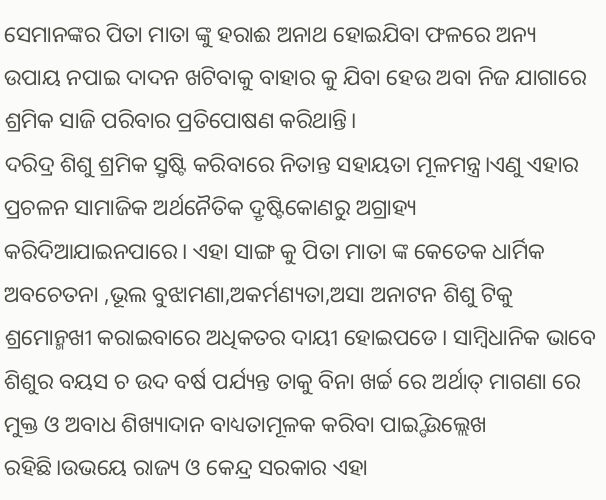ସେମାନଙ୍କର ପିତା ମାତା ଙ୍କୁ ହରାଈ ଅନାଥ ହୋଇଯିବା ଫଳରେ ଅନ୍ୟ ଉପାୟ ନପାଇ ଦାଦନ ଖଟିବାକୁ ବାହାର କୁ ଯିବା ହେଉ ଅବା ନିଜ ଯାଗାରେ ଶ୍ରମିକ ସାଜି ପରିବାର ପ୍ରତିପୋଷଣ କରିଥାନ୍ତି।
ଦରିଦ୍ର ଶିଶୁ ଶ୍ରମିକ ସ୍ରୃଷ୍ଟି କରିବାରେ ନିତାନ୍ତ ସହାୟତା ମୂଳମନ୍ତ୍ର।ଏଣୁ ଏହାର ପ୍ରଚଳନ ସାମାଜିକ ଅର୍ଥନୈତିକ ଦ୍ରୃଷ୍ଟିକୋଣରୁ ଅଗ୍ରାହ୍ୟ କରିଦିଆଯାଇନପାରେ। ଏହା ସାଙ୍ଗ କୁ ପିତା ମାତା ଙ୍କ କେତେକ ଧାର୍ମିକ ଅବଚେତନା ,ଭୂଲ ବୁଝାମଣା,ଅକର୍ମଣ୍ୟତା,ଅସା ଅନାଟନ ଶିଶୁ ଟିକୁ ଶ୍ରମୋନ୍ମଖୀ କରାଇବାରେ ଅଧିକତର ଦାୟୀ ହୋଇପଡେ। ସାମ୍ବିଧାନିକ ଭାବେ ଶିଶୁର ବୟସ ଚ ଉଦ ବର୍ଷ ପର୍ଯ୍ୟନ୍ତ ତାକୁ ବିନା ଖର୍ଚ୍ଚ ରେ ଅର୍ଥାତ୍ ମାଗଣା ରେ ମୁକ୍ତ ଓ ଅବାଧ ଶିଖ୍ୟାଦାନ ବାଧ୍ୟତାମୂଳକ କରିବା ପାଇ୍ଙି ଉଲ୍ଲେଖ ରହିଛି।ଉଭୟେ ରାଜ୍ୟ ଓ କେନ୍ଦ୍ର ସରକାର ଏହା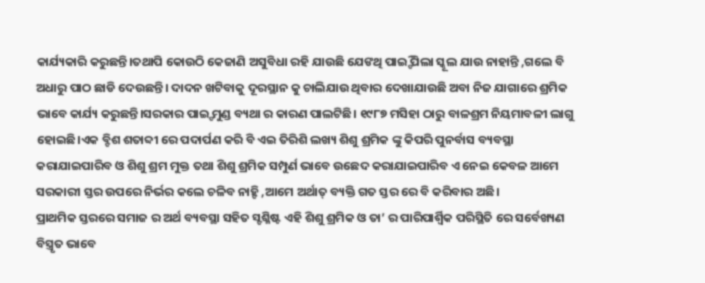କାର୍ଯ୍ୟକାରି କରୁଛନ୍ତି।ତଥାପି କୋଉଠି କେଜାଣି ଅସୁବିଧା ରହି ଯାଉଛି ଯେଙଥି ପାଇ୍ଙି ପିଲା ସ୍କୂଲ ଯାଉ ନାହାନ୍ତି ,ଗଲେ ବି ଅଧାରୁ ପାଠ ଛାଡି ଦେଉଛନ୍ତି। ଦାଦନ ଖଟିବାକୁ ଦୂରସ୍ଥାନ କୁ ଚାଲିଯାଉ ଥିବାର ଦେଖାଯାଉଛି ଅବା ନିଜ ଯାଗାରେ ଶ୍ରମିକ ଭାବେ କାର୍ଯ୍ୟ କରୁଛନ୍ତି।ସରକାର ପାଇ୍ଙ ମୁଣ୍ଡ ବ୍ୟଥା ର କାରଣ ପାଲଟିଛି। ୧୯୮୭ ମସିହା ଠାରୁ ବାଳଶ୍ରମ ନିୟମାବଳୀ ଲାଗୁ ହୋଇଛି।ଏକ ବ୍ଙିଶ ଶତାବ୍ଦୀ ରେ ପଦାର୍ପଣ କରି ବି ଏଇ ତିରିଶି ଲଖ୍ୟ ଶିଶୁ ଶ୍ରମିକ ଙ୍କୁ କିପରି ପୁନର୍ବାସ ବ୍ୟବସ୍ଥା କରାଯାଇପାରିବ ଓ ଶିଶୁ ଶ୍ରମ ମୁକ୍ତ ତଥା ଶିଶୁ ଶ୍ରମିକ ସମ୍ପୁର୍ଣ ଭାବେ ଉଛେଦ କରାଯାଇପାରିବ ଏ ନେଇ କେବଳ ଆମେ ସରକାରୀ ସ୍ତର ଉପରେ ନିର୍ଭର କଲେ ଚଳିବ ନାହ୍ଙି ,ଆମେ ଅର୍ଥାତ୍ ବ୍ୟକ୍ତି ଗତ ସ୍ତର ରେ ବି କରିବାର ଅଛି।
ପ୍ରାଥମିକ ସ୍ତରରେ ସମାଜ ର ଅର୍ଥ ବ୍ୟବସ୍ଥା ସହିତ ସ୍ଙଶ୍ଳିଷ୍ଟ ଏହି ଶିଶୁ ଶ୍ରମିକ ଓ ତା’ ର ପାରିପାର୍ଶ୍ଵିକ ପରିସ୍ଥିତି ରେ ସର୍ବେଖ୍ୟଣ ବିସ୍ତ୍ରୃତ ଭାବେ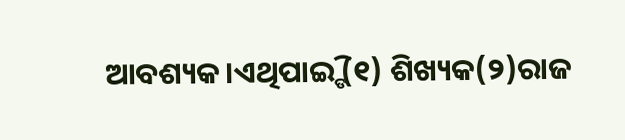ଆବଶ୍ୟକ।ଏଥିପାଇ୍ଙି (୧) ଶିଖ୍ୟକ(୨)ରାଜ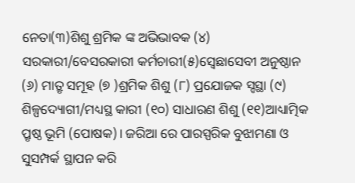ନେତା(୩)ଶିଶୁ ଶ୍ରମିକ ଙ୍କ ଅଭିଭାବକ (୪) ସରକାରୀ/ବେସରକାରୀ କର୍ମଚାରୀ(୫)ସ୍ଵେଛାସେବୀ ଅନୁଷ୍ଠାନ (୬) ମାତ୍ରୃ ସମୂହ (୭ )ଶ୍ରମିକ ଶିଶୁ (୮) ପ୍ରଯୋଜକ ସ୍ଙସ୍ଥା (୯) ଶିଳ୍ପଦ୍ୟୋଗୀ/ମଧ୍ୟସ୍ଥ କାରୀ (୧୦) ସାଧାରଣ ଶିଶୁ (୧୧)ଆଧ୍ୟାତ୍ମିକ ପ୍ରୃଷ୍ଠ ଭୂମି (ପୋଷକ)। ଜରିଆ ରେ ପାରସ୍ପରିକ ବୁଝାମଣା ଓ ସୁସମ୍ପର୍କ ସ୍ଥାପନ କରି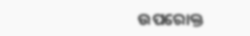ଉପରୋକ୍ତ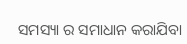ସମସ୍ୟା ର ସମାଧାନ କରାଯିବା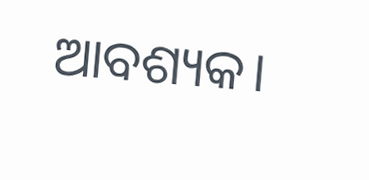ଆବଶ୍ୟକ।